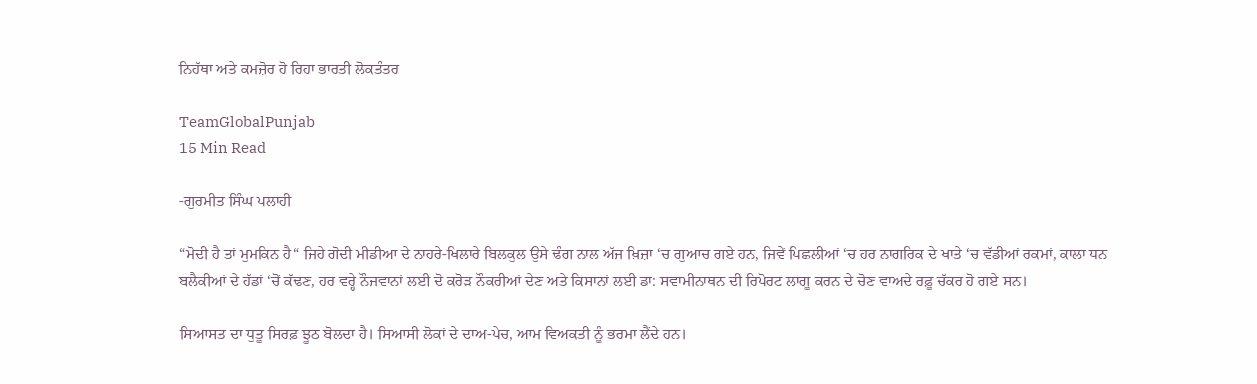ਨਿਹੱਥਾ ਅਤੇ ਕਮਜ਼ੋਰ ਹੋ ਰਿਹਾ ਭਾਰਤੀ ਲੋਕਤੰਤਰ

TeamGlobalPunjab
15 Min Read

-ਗੁਰਮੀਤ ਸਿੰਘ ਪਲਾਹੀ

“ਮੋਦੀ ਹੈ ਤਾਂ ਮੁਮਕਿਨ ਹੈ“ ਜਿਹੇ ਗੋਦੀ ਮੀਡੀਆ ਦੇ ਨਾਹਰੇ-ਖਿਲਾਰੇ ਬਿਲਕੁਲ ਉਸੇ ਢੰਗ ਨਾਲ ਅੱਜ ਖ਼ਿਜ਼ਾ ‘ਚ ਗੁਆਚ ਗਏ ਹਨ, ਜਿਵੇਂ ਪਿਛਲੀਆਂ ‘ਚ ਹਰ ਨਾਗਰਿਕ ਦੇ ਖਾਤੇ ‘ਚ ਵੱਡੀਆਂ ਰਕਮਾਂ, ਕਾਲਾ ਧਨ ਬਲੈਕੀਆਂ ਦੇ ਹੱਡਾਂ ‘ਚੋਂ ਕੱਢਣ, ਹਰ ਵਰ੍ਹੇ ਨੌਜਵਾਨਾਂ ਲਈ ਦੋ ਕਰੋੜ ਨੌਕਰੀਆਂ ਦੇਣ ਅਤੇ ਕਿਸਾਨਾਂ ਲਈ ਡਾ: ਸਵਾਮੀਨਾਥਨ ਦੀ ਰਿਪੋਰਟ ਲਾਗੂ ਕਰਨ ਦੇ ਚੋਣ ਵਾਅਦੇ ਰਫ਼ੂ ਚੱਕਰ ਹੋ ਗਏ ਸਨ।

ਸਿਆਸਤ ਦਾ ਧੁਤੂ ਸਿਰਫ਼ ਝੂਠ ਬੋਲਦਾ ਹੈ। ਸਿਆਸੀ ਲੋਕਾਂ ਦੇ ਦਾਅ-ਪੇਚ, ਆਮ ਵਿਅਕਤੀ ਨੂੰ ਭਰਮਾ ਲੈਂਦੇ ਹਨ।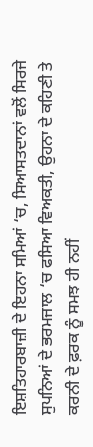ਇਸ਼ਤਿਹਾਰਬਾਜ਼ੀ ਦੇ ਇਹਨਾ ਸਮਿਆਂ ‘ਚ, ਸਿਆਸਤਦਾਨਾਂ ਵਲੋਂ ਸਿਰਜੇ ਸੁਪਨਿਆਂ ਦੇ ਭਰਮਜਾਲ ‘ਚ ਫਸਿਆ ਵਿਅਕਤੀ, ਉਹਨਾ ਦੇ ਕਹਿਣੀ ਤੇ ਕਰਨੀ ਦੇ ਫ਼ਰਕ ਨੂੰ ਸਮਝ ਹੀ ਨਹੀਂ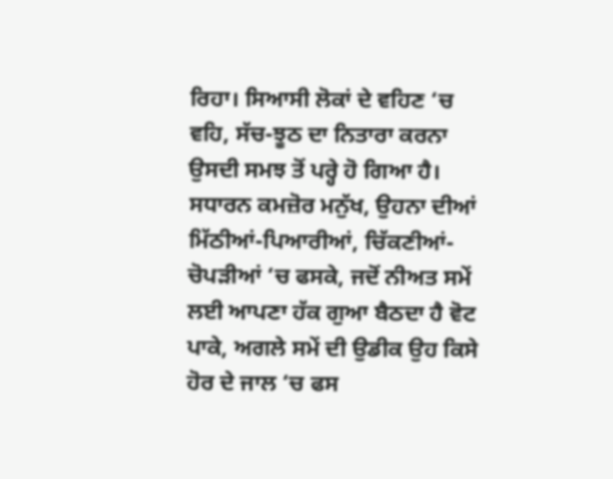ਰਿਹਾ। ਸਿਆਸੀ ਲੋਕਾਂ ਦੇ ਵਹਿਣ ‘ਚ ਵਹਿ, ਸੱਚ-ਝੂਠ ਦਾ ਨਿਤਾਰਾ ਕਰਨਾ ਉਸਦੀ ਸਮਝ ਤੋਂ ਪਰ੍ਹੇ ਹੋ ਗਿਆ ਹੈ। ਸਧਾਰਨ ਕਮਜ਼ੋਰ ਮਨੁੱਖ, ਉਹਨਾ ਦੀਆਂ ਮਿੱਠੀਆਂ-ਪਿਆਰੀਆਂ, ਚਿੱਕਣੀਆਂ-ਚੋਪੜੀਆਂ ‘ਚ ਫਸਕੇ, ਜਦੋਂ ਨੀਅਤ ਸਮੇਂ ਲਈ ਆਪਣਾ ਹੱਕ ਗੁਆ ਬੈਠਦਾ ਹੈ ਵੋਟ ਪਾਕੇ, ਅਗਲੇ ਸਮੇਂ ਦੀ ਉਡੀਕ ਉਹ ਕਿਸੇ ਹੋਰ ਦੇ ਜਾਲ ‘ਚ ਫਸ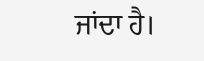ਜਾਂਦਾ ਹੈ।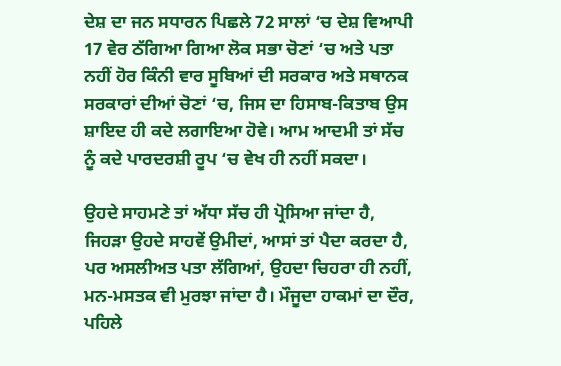ਦੇਸ਼ ਦਾ ਜਨ ਸਧਾਰਨ ਪਿਛਲੇ 72 ਸਾਲਾਂ ‘ਚ ਦੇਸ਼ ਵਿਆਪੀ 17 ਵੇਰ ਠੱਗਿਆ ਗਿਆ ਲੋਕ ਸਭਾ ਚੋਣਾਂ ‘ਚ ਅਤੇ ਪਤਾ ਨਹੀਂ ਹੋਰ ਕਿੰਨੀ ਵਾਰ ਸੂਬਿਆਂ ਦੀ ਸਰਕਾਰ ਅਤੇ ਸਥਾਨਕ ਸਰਕਾਰਾਂ ਦੀਆਂ ਚੋਣਾਂ ‘ਚ, ਜਿਸ ਦਾ ਹਿਸਾਬ-ਕਿਤਾਬ ਉਸ ਸ਼ਾਇਦ ਹੀ ਕਦੇ ਲਗਾਇਆ ਹੋਵੇ। ਆਮ ਆਦਮੀ ਤਾਂ ਸੱਚ ਨੂੰ ਕਦੇ ਪਾਰਦਰਸ਼ੀ ਰੂਪ ‘ਚ ਵੇਖ ਹੀ ਨਹੀਂ ਸਕਦਾ।

ਉਹਦੇ ਸਾਹਮਣੇ ਤਾਂ ਅੱਧਾ ਸੱਚ ਹੀ ਪ੍ਰੋਸਿਆ ਜਾਂਦਾ ਹੈ, ਜਿਹੜਾ ਉਹਦੇ ਸਾਹਵੇਂ ਉਮੀਦਾਂ, ਆਸਾਂ ਤਾਂ ਪੈਦਾ ਕਰਦਾ ਹੈ, ਪਰ ਅਸਲੀਅਤ ਪਤਾ ਲੱਗਿਆਂ, ਉਹਦਾ ਚਿਹਰਾ ਹੀ ਨਹੀਂ, ਮਨ-ਮਸਤਕ ਵੀ ਮੁਰਝਾ ਜਾਂਦਾ ਹੈ। ਮੌਜੂਦਾ ਹਾਕਮਾਂ ਦਾ ਦੌਰ, ਪਹਿਲੇ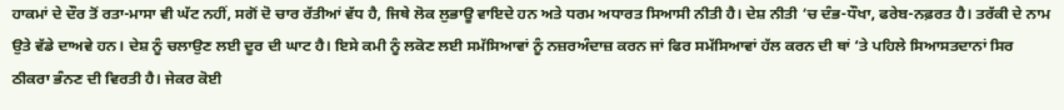ਹਾਕਮਾਂ ਦੇ ਦੌਰ ਤੋਂ ਰਤਾ-ਮਾਸਾ ਵੀ ਘੱਟ ਨਹੀਂ, ਸਗੋਂ ਦੋ ਚਾਰ ਰੱਤੀਆਂ ਵੱਧ ਹੈ, ਜਿਥੇ ਲੋਕ ਲੁਭਾਊ ਵਾਇਦੇ ਹਨ ਅਤੇ ਧਰਮ ਅਧਾਰਤ ਸਿਆਸੀ ਨੀਤੀ ਹੈ। ਦੇਸ਼ ਨੀਤੀ ‘ਚ ਦੰਭ-ਧੌਖਾ, ਫਰੇਬ-ਨਫ਼ਰਤ ਹੈ। ਤਰੱਕੀ ਦੇ ਨਾਮ ਉਤੇ ਵੱਡੇ ਦਾਅਵੇ ਹਨ। ਦੇਸ਼ ਨੂੰ ਚਲਾਉਣ ਲਈ ਦੂਰ ਦੀ ਘਾਟ ਹੈ। ਇਸੇ ਕਮੀ ਨੂੰ ਲਕੋਣ ਲਈ ਸਮੱਸਿਆਵਾਂ ਨੂੰ ਨਜ਼ਰਅੰਦਾਜ਼ ਕਰਨ ਜਾਂ ਫਿਰ ਸਮੱਸਿਆਵਾਂ ਹੱਲ ਕਰਨ ਦੀ ਥਾਂ ‘ਤੇ ਪਹਿਲੇ ਸਿਆਸਤਦਾਨਾਂ ਸਿਰ ਠੀਕਰਾ ਭੰਨਣ ਦੀ ਵਿਰਤੀ ਹੈ। ਜੇਕਰ ਕੋਈ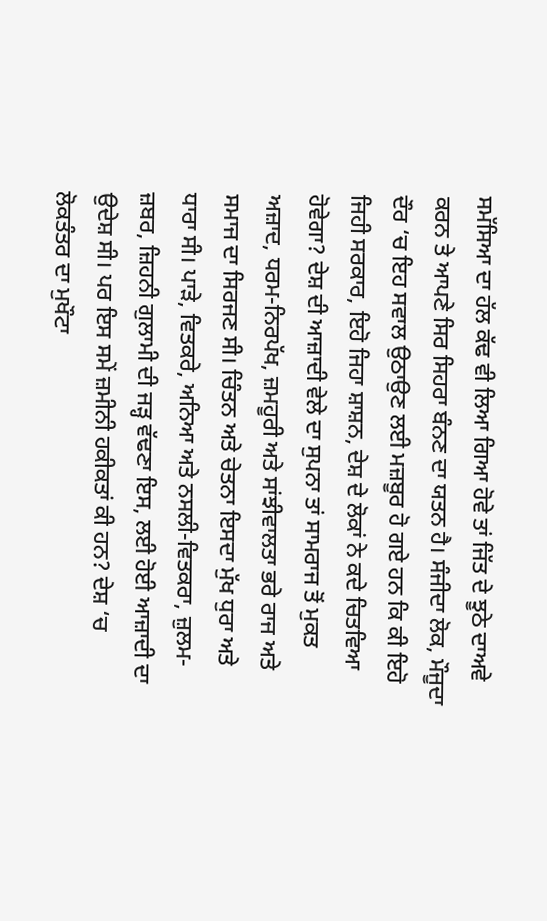ਸਮੱਸਿਆ ਦਾ ਹੱਲ ਕੱਢ ਵੀ ਲਿਆ ਗਿਆ ਹੋਵੇ ਤਾਂ ਜਿੱਤ ਦੇ ਝੂਠੇ ਦਾਅਵੇ ਕਰਨ ਤੇ ਆਪਣੇ ਸਿਰ ਸਿਹਰਾ ਬੰਨਣ ਦਾ ਯਤਨ ਹੈ। ਸੰਜੀਦਾ ਲੋਕ, ਮੌਜੂਦਾ ਦੌਰ ‘ਚ ਇਹ ਸਵਾਲ ਉਠਾਉਣ ਲਈ ਮਜ਼ਬੂਰ ਹੋ ਗਏ ਹਨ ਕਿ ਕੀ ਇਹੋ ਜਿਹੀ ਸਰਕਾਰ, ਇਹੋ ਜਿਹਾ ਸ਼ਾਸ਼ਨ, ਦੇਸ਼ ਦੇ ਲੋਕਾਂ ਨੇ ਕਦੇ ਚਿਤਵਿਆ ਹੋਵੇਗਾ? ਦੇਸ਼ ਦੀ ਆਜ਼ਾਦੀ ਵੇਲੇ ਦਾ ਸੁਪਨਾ ਤਾਂ ਸਾਮਰਾਜ ਤੋਂ ਮੁਕਤ ਅਜ਼ਾਦ, ਧਰਮ-ਨਿਰਪੱਖ, ਜ਼ਮਹੂਰੀ ਅਤੇ ਸਾਂਝੀਵਾਲਤਾ ਭਰੇ ਰਾਜ ਅਤੇ ਸਮਾਜ ਦਾ ਸਿਰਜਣ ਸੀ। ਚਿੰਤਨ ਅਤੇ ਚੇਤਨਾ ਇਸਦਾ ਮੁੱਖ ਧੁਰਾ ਅਤੇ ਧਾਰਾ ਸੀ। ਪਾੜੇ, ਵਿਤਕਰੇ, ਅਨਿਆ ਅਤੇ ਨਸਲੀ-ਵਿਤਕਰਾ, ਜ਼ੁਲਮ-ਜ਼ਬਰ, ਜ਼ਿਹਨੀ ਗੁਲਾਮੀ ਦੀ ਜੜ੍ਹ ਵੱਢਣਾ ਇਸ, ਲਈ ਹੋਈ ਆਜ਼ਾਦੀ ਦਾ ਉਦੇਸ਼ ਸੀ। ਪਰ ਇਸ ਸਮੇਂ ਜ਼ਮੀਨੀ ਹਕੀਕਤਾਂ ਕੀ ਹਨ? ਦੇਸ਼ ‘ਚ ਲੋਕਤੰਤਰ ਦਾ ਮੁਖੌਟਾ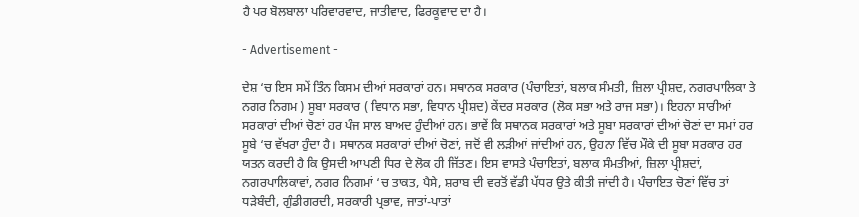ਹੈ ਪਰ ਬੋਲਬਾਲਾ ਪਰਿਵਾਰਵਾਦ, ਜਾਤੀਵਾਦ, ਫਿਰਕੂਵਾਦ ਦਾ ਹੈ।

- Advertisement -

ਦੇਸ਼ ‘ਚ ਇਸ ਸਮੇਂ ਤਿੰਨ ਕਿਸਮ ਦੀਆਂ ਸਰਕਾਰਾਂ ਹਨ। ਸਥਾਨਕ ਸਰਕਾਰ (ਪੰਚਾਇਤਾਂ, ਬਲਾਕ ਸੰਮਤੀ, ਜ਼ਿਲਾ ਪ੍ਰੀਸ਼ਦ, ਨਗਰਪਾਲਿਕਾ ਤੇ ਨਗਰ ਨਿਗਮ ) ਸੂਬਾ ਸਰਕਾਰ ( ਵਿਧਾਨ ਸਭਾ, ਵਿਧਾਨ ਪ੍ਰੀਸ਼ਦ) ਕੇਂਦਰ ਸਰਕਾਰ (ਲੋਕ ਸਭਾ ਅਤੇ ਰਾਜ ਸਭਾ)। ਇਹਨਾ ਸਾਰੀਆਂ ਸਰਕਾਰਾਂ ਦੀਆਂ ਚੋਣਾਂ ਹਰ ਪੰਜ ਸਾਲ ਬਾਅਦ ਹੁੰਦੀਆਂ ਹਨ। ਭਾਵੇਂ ਕਿ ਸਥਾਨਕ ਸਰਕਾਰਾਂ ਅਤੇ ਸੂਬਾ ਸਰਕਾਰਾਂ ਦੀਆਂ ਚੋਣਾਂ ਦਾ ਸਮਾਂ ਹਰ ਸੂਬੇ ‘ਚ ਵੱਖਰਾ ਹੁੰਦਾ ਹੈ। ਸਥਾਨਕ ਸਰਕਾਰਾਂ ਦੀਆਂ ਚੋਣਾਂ, ਜਦੋਂ ਵੀ ਲੜੀਆਂ ਜਾਂਦੀਆਂ ਹਨ, ਉਹਨਾ ਵਿੱਚ ਮੌਕੇ ਦੀ ਸੂਬਾ ਸਰਕਾਰ ਹਰ ਯਤਨ ਕਰਦੀ ਹੈ ਕਿ ਉਸਦੀ ਆਪਣੀ ਧਿਰ ਦੇ ਲੋਕ ਹੀ ਜਿੱਤਣ। ਇਸ ਵਾਸਤੇ ਪੰਚਾਇਤਾਂ, ਬਲਾਕ ਸੰਮਤੀਆਂ, ਜ਼ਿਲਾ ਪ੍ਰੀਸ਼ਦਾਂ, ਨਗਰਪਾਲਿਕਾਵਾਂ, ਨਗਰ ਨਿਗਮਾਂ ‘ਚ ਤਾਕਤ, ਪੈਸੇ, ਸ਼ਰਾਬ ਦੀ ਵਰਤੋਂ ਵੱਡੀ ਪੱਧਰ ਉਤੇ ਕੀਤੀ ਜਾਂਦੀ ਹੈ। ਪੰਚਾਇਤ ਚੋਣਾਂ ਵਿੱਚ ਤਾਂ ਧੜੇਬੰਦੀ, ਗੁੰਡੀਗਰਦੀ, ਸਰਕਾਰੀ ਪ੍ਰਭਾਵ, ਜਾਤਾਂ-ਪਾਤਾਂ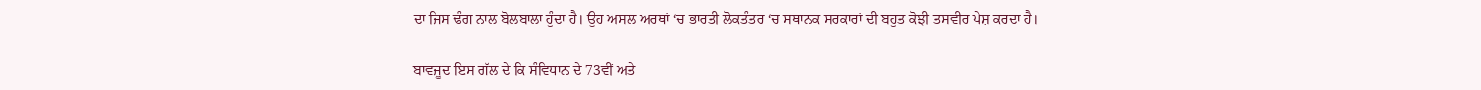ਦਾ ਜਿਸ ਢੰਗ ਨਾਲ ਬੋਲਬਾਲਾ ਹੁੰਦਾ ਹੈ। ਉਹ ਅਸਲ ਅਰਥਾਂ ‘ਚ ਭਾਰਤੀ ਲੋਕਤੰਤਰ ‘ਚ ਸਥਾਨਕ ਸਰਕਾਰਾਂ ਦੀ ਬਹੁਤ ਕੋਝੀ ਤਸਵੀਰ ਪੇਸ਼ ਕਰਦਾ ਹੈ।

ਬਾਵਜੂਦ ਇਸ ਗੱਲ ਦੇ ਕਿ ਸੰਵਿਧਾਨ ਦੇ 73ਵੀਂ ਅਤੇ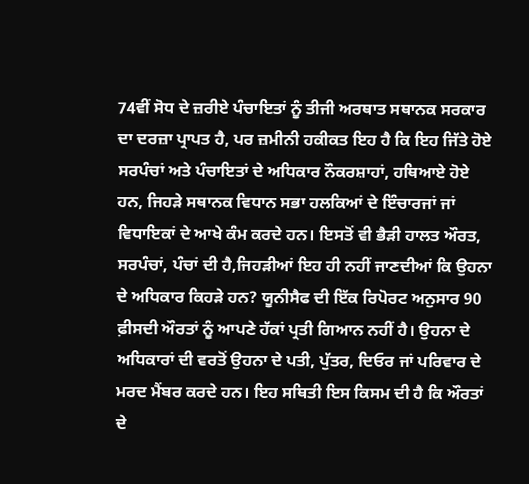74ਵੀਂ ਸੋਧ ਦੇ ਜ਼ਰੀਏ ਪੰਚਾਇਤਾਂ ਨੂੰ ਤੀਜੀ ਅਰਥਾਤ ਸਥਾਨਕ ਸਰਕਾਰ ਦਾ ਦਰਜ਼ਾ ਪ੍ਰਾਪਤ ਹੈ, ਪਰ ਜ਼ਮੀਨੀ ਹਕੀਕਤ ਇਹ ਹੈ ਕਿ ਇਹ ਜਿੱਤੇ ਹੋਏ ਸਰਪੰਚਾਂ ਅਤੇ ਪੰਚਾਇਤਾਂ ਦੇ ਅਧਿਕਾਰ ਨੌਕਰਸ਼ਾਹਾਂ, ਹਥਿਆਏ ਹੋਏ ਹਨ, ਜਿਹੜੇ ਸਥਾਨਕ ਵਿਧਾਨ ਸਭਾ ਹਲਕਿਆਂ ਦੇ ਇੰਚਾਰਜਾਂ ਜਾਂ ਵਿਧਾਇਕਾਂ ਦੇ ਆਖੇ ਕੰਮ ਕਰਦੇ ਹਨ। ਇਸਤੋਂ ਵੀ ਭੈੜੀ ਹਾਲਤ ਔਰਤ, ਸਰਪੰਚਾਂ, ਪੰਚਾਂ ਦੀ ਹੈ,ਜਿਹੜੀਆਂ ਇਹ ਹੀ ਨਹੀਂ ਜਾਣਦੀਆਂ ਕਿ ਉਹਨਾ ਦੇ ਅਧਿਕਾਰ ਕਿਹੜੇ ਹਨ? ਯੂਨੀਸੈਫ ਦੀ ਇੱਕ ਰਿਪੋਰਟ ਅਨੁਸਾਰ 90 ਫ਼ੀਸਦੀ ਔਰਤਾਂ ਨੂੰ ਆਪਣੇ ਹੱਕਾਂ ਪ੍ਰਤੀ ਗਿਆਨ ਨਹੀਂ ਹੈ। ਉਹਨਾ ਦੇ ਅਧਿਕਾਰਾਂ ਦੀ ਵਰਤੋਂ ਉਹਨਾ ਦੇ ਪਤੀ, ਪੁੱਤਰ, ਦਿਓਰ ਜਾਂ ਪਰਿਵਾਰ ਦੇ ਮਰਦ ਮੈਂਬਰ ਕਰਦੇ ਹਨ। ਇਹ ਸਥਿਤੀ ਇਸ ਕਿਸਮ ਦੀ ਹੈ ਕਿ ਔਰਤਾਂ ਦੇ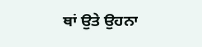ਥਾਂ ਉਤੇ ਉਹਨਾ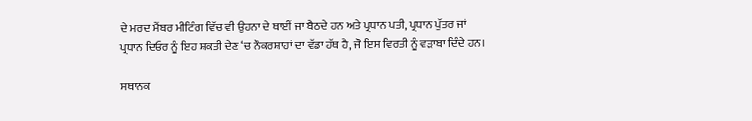ਦੇ ਮਰਦ ਮੈਂਬਰ ਮੀਟਿੰਗ ਵਿੱਚ ਵੀ ਉਹਨਾ ਦੇ ਥਾਈਂ ਜਾ ਬੈਠਦੇ ਹਨ ਅਤੇ ਪ੍ਰਧਾਨ ਪਤੀ, ਪ੍ਰਧਾਨ ਪੁੱਤਰ ਜਾਂ ਪ੍ਰਧਾਨ ਦਿਓਰ ਨੂੰ ਇਹ ਸ਼ਕਤੀ ਦੇਣ ‘ਚ ਨੌਕਰਸ਼ਾਹਾਂ ਦਾ ਵੱਡਾ ਹੱਥ ਹੈ, ਜੋ ਇਸ ਵਿਰਤੀ ਨੂੰ ਵੜਾਬਾ ਦਿੰਦੇ ਹਨ।

ਸਥਾਨਕ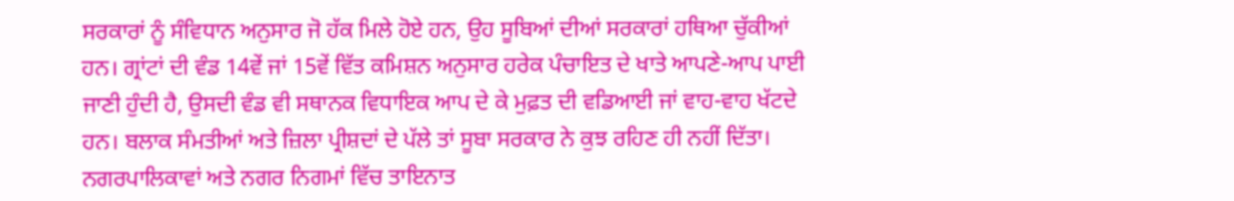ਸਰਕਾਰਾਂ ਨੂੰ ਸੰਵਿਧਾਨ ਅਨੁਸਾਰ ਜੋ ਹੱਕ ਮਿਲੇ ਹੋਏ ਹਨ, ਉਹ ਸੂਬਿਆਂ ਦੀਆਂ ਸਰਕਾਰਾਂ ਹਥਿਆ ਚੁੱਕੀਆਂ ਹਨ। ਗ੍ਰਾਂਟਾਂ ਦੀ ਵੰਡ 14ਵੇਂ ਜਾਂ 15ਵੇਂ ਵਿੱਤ ਕਮਿਸ਼ਨ ਅਨੁਸਾਰ ਹਰੇਕ ਪੰਚਾਇਤ ਦੇ ਖਾਤੇ ਆਪਣੇ-ਆਪ ਪਾਈ ਜਾਣੀ ਹੁੰਦੀ ਹੈ, ਉਸਦੀ ਵੰਡ ਵੀ ਸਥਾਨਕ ਵਿਧਾਇਕ ਆਪ ਦੇ ਕੇ ਮੁਫ਼ਤ ਦੀ ਵਡਿਆਈ ਜਾਂ ਵਾਹ-ਵਾਹ ਖੱਟਦੇ ਹਨ। ਬਲਾਕ ਸੰਮਤੀਆਂ ਅਤੇ ਜ਼ਿਲਾ ਪ੍ਰੀਸ਼ਦਾਂ ਦੇ ਪੱਲੇ ਤਾਂ ਸੂਬਾ ਸਰਕਾਰ ਨੇ ਕੁਝ ਰਹਿਣ ਹੀ ਨਹੀਂ ਦਿੱਤਾ। ਨਗਰਪਾਲਿਕਾਵਾਂ ਅਤੇ ਨਗਰ ਨਿਗਮਾਂ ਵਿੱਚ ਤਾਇਨਾਤ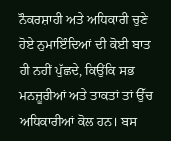ਨੌਕਰਸ਼ਾਹੀ ਅਤੇ ਅਧਿਕਾਰੀ ਚੁਣੇ ਹੋਏ ਨੁਮਾਇੰਦਿਆਂ ਦੀ ਕੋਈ ਬਾਤ ਹੀ ਨਹੀਂ ਪੁੱਛਦੇ, ਕਿਉਂਕਿ ਸਭ ਮਨਜ਼ੂਰੀਆਂ ਅਤੇ ਤਾਕਤਾਂ ਤਾਂ ਉੱਚ ਅਧਿਕਾਰੀਆਂ ਕੋਲ ਹਨ। ਬਸ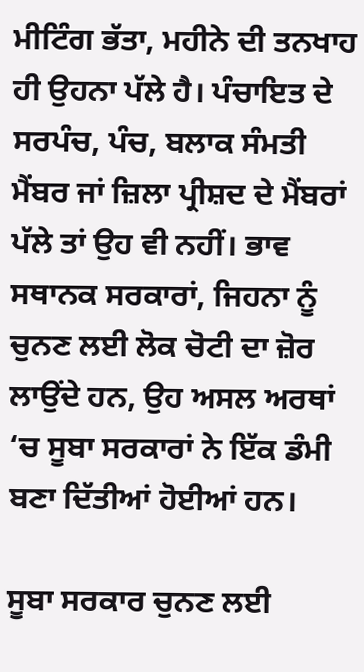ਮੀਟਿੰਗ ਭੱਤਾ, ਮਹੀਨੇ ਦੀ ਤਨਖਾਹ ਹੀ ਉਹਨਾ ਪੱਲੇ ਹੈ। ਪੰਚਾਇਤ ਦੇ ਸਰਪੰਚ, ਪੰਚ, ਬਲਾਕ ਸੰਮਤੀ ਮੈਂਬਰ ਜਾਂ ਜ਼ਿਲਾ ਪ੍ਰੀਸ਼ਦ ਦੇ ਮੈਂਬਰਾਂ ਪੱਲੇ ਤਾਂ ਉਹ ਵੀ ਨਹੀਂ। ਭਾਵ ਸਥਾਨਕ ਸਰਕਾਰਾਂ, ਜਿਹਨਾ ਨੂੰ ਚੁਨਣ ਲਈ ਲੋਕ ਚੋਟੀ ਦਾ ਜ਼ੋਰ ਲਾਉਂਦੇ ਹਨ, ਉਹ ਅਸਲ ਅਰਥਾਂ ‘ਚ ਸੂਬਾ ਸਰਕਾਰਾਂ ਨੇ ਇੱਕ ਡੰਮੀ ਬਣਾ ਦਿੱਤੀਆਂ ਹੋਈਆਂ ਹਨ।

ਸੂਬਾ ਸਰਕਾਰ ਚੁਨਣ ਲਈ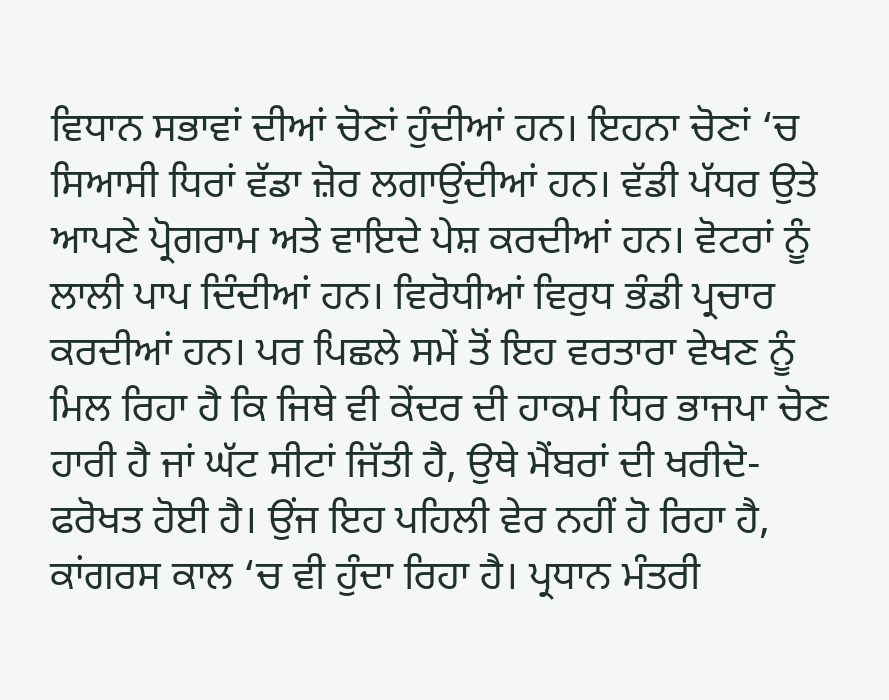ਵਿਧਾਨ ਸਭਾਵਾਂ ਦੀਆਂ ਚੋਣਾਂ ਹੁੰਦੀਆਂ ਹਨ। ਇਹਨਾ ਚੋਣਾਂ ‘ਚ ਸਿਆਸੀ ਧਿਰਾਂ ਵੱਡਾ ਜ਼ੋਰ ਲਗਾਉਂਦੀਆਂ ਹਨ। ਵੱਡੀ ਪੱਧਰ ਉਤੇ ਆਪਣੇ ਪ੍ਰੋਗਰਾਮ ਅਤੇ ਵਾਇਦੇ ਪੇਸ਼ ਕਰਦੀਆਂ ਹਨ। ਵੋਟਰਾਂ ਨੂੰ ਲਾਲੀ ਪਾਪ ਦਿੰਦੀਆਂ ਹਨ। ਵਿਰੋਧੀਆਂ ਵਿਰੁਧ ਭੰਡੀ ਪ੍ਰਚਾਰ ਕਰਦੀਆਂ ਹਨ। ਪਰ ਪਿਛਲੇ ਸਮੇਂ ਤੋਂ ਇਹ ਵਰਤਾਰਾ ਵੇਖਣ ਨੂੰ ਮਿਲ ਰਿਹਾ ਹੈ ਕਿ ਜਿਥੇ ਵੀ ਕੇਂਦਰ ਦੀ ਹਾਕਮ ਧਿਰ ਭਾਜਪਾ ਚੋਣ ਹਾਰੀ ਹੈ ਜਾਂ ਘੱਟ ਸੀਟਾਂ ਜਿੱਤੀ ਹੈ, ਉਥੇ ਮੈਂਬਰਾਂ ਦੀ ਖਰੀਦੋ-ਫਰੋਖਤ ਹੋਈ ਹੈ। ਉਂਜ ਇਹ ਪਹਿਲੀ ਵੇਰ ਨਹੀਂ ਹੋ ਰਿਹਾ ਹੈ, ਕਾਂਗਰਸ ਕਾਲ ‘ਚ ਵੀ ਹੁੰਦਾ ਰਿਹਾ ਹੈ। ਪ੍ਰਧਾਨ ਮੰਤਰੀ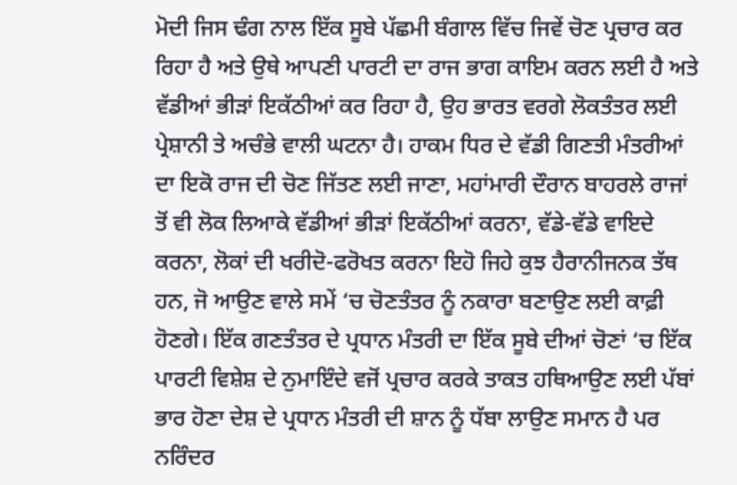ਮੋਦੀ ਜਿਸ ਢੰਗ ਨਾਲ ਇੱਕ ਸੂਬੇ ਪੱਛਮੀ ਬੰਗਾਲ ਵਿੱਚ ਜਿਵੇਂ ਚੋਣ ਪ੍ਰਚਾਰ ਕਰ ਰਿਹਾ ਹੈ ਅਤੇ ਉਥੇ ਆਪਣੀ ਪਾਰਟੀ ਦਾ ਰਾਜ ਭਾਗ ਕਾਇਮ ਕਰਨ ਲਈ ਹੈ ਅਤੇ ਵੱਡੀਆਂ ਭੀੜਾਂ ਇਕੱਠੀਆਂ ਕਰ ਰਿਹਾ ਹੈ, ਉਹ ਭਾਰਤ ਵਰਗੇ ਲੋਕਤੰਤਰ ਲਈ ਪ੍ਰੇਸ਼ਾਨੀ ਤੇ ਅਚੰਭੇ ਵਾਲੀ ਘਟਨਾ ਹੈ। ਹਾਕਮ ਧਿਰ ਦੇ ਵੱਡੀ ਗਿਣਤੀ ਮੰਤਰੀਆਂ ਦਾ ਇਕੋ ਰਾਜ ਦੀ ਚੋਣ ਜਿੱਤਣ ਲਈ ਜਾਣਾ, ਮਹਾਂਮਾਰੀ ਦੌਰਾਨ ਬਾਹਰਲੇ ਰਾਜਾਂ ਤੋਂ ਵੀ ਲੋਕ ਲਿਆਕੇ ਵੱਡੀਆਂ ਭੀੜਾਂ ਇਕੱਠੀਆਂ ਕਰਨਾ, ਵੱਡੇ-ਵੱਡੇ ਵਾਇਦੇ ਕਰਨਾ, ਲੋਕਾਂ ਦੀ ਖਰੀਦੋ-ਫਰੋਖਤ ਕਰਨਾ ਇਹੋ ਜਿਹੇ ਕੁਝ ਹੈਰਾਨੀਜਨਕ ਤੱਥ ਹਨ, ਜੋ ਆਉਣ ਵਾਲੇ ਸਮੇਂ ‘ਚ ਚੋਣਤੰਤਰ ਨੂੰ ਨਕਾਰਾ ਬਣਾਉਣ ਲਈ ਕਾਫ਼ੀ ਹੋਣਗੇ। ਇੱਕ ਗਣਤੰਤਰ ਦੇ ਪ੍ਰਧਾਨ ਮੰਤਰੀ ਦਾ ਇੱਕ ਸੂਬੇ ਦੀਆਂ ਚੋਣਾਂ ‘ਚ ਇੱਕ ਪਾਰਟੀ ਵਿਸ਼ੇਸ਼ ਦੇ ਨੁਮਾਇੰਦੇ ਵਜੋਂ ਪ੍ਰਚਾਰ ਕਰਕੇ ਤਾਕਤ ਹਥਿਆਉਣ ਲਈ ਪੱਬਾਂ ਭਾਰ ਹੋਣਾ ਦੇਸ਼ ਦੇ ਪ੍ਰਧਾਨ ਮੰਤਰੀ ਦੀ ਸ਼ਾਨ ਨੂੰ ਧੱਬਾ ਲਾਉਣ ਸਮਾਨ ਹੈ ਪਰ ਨਰਿੰਦਰ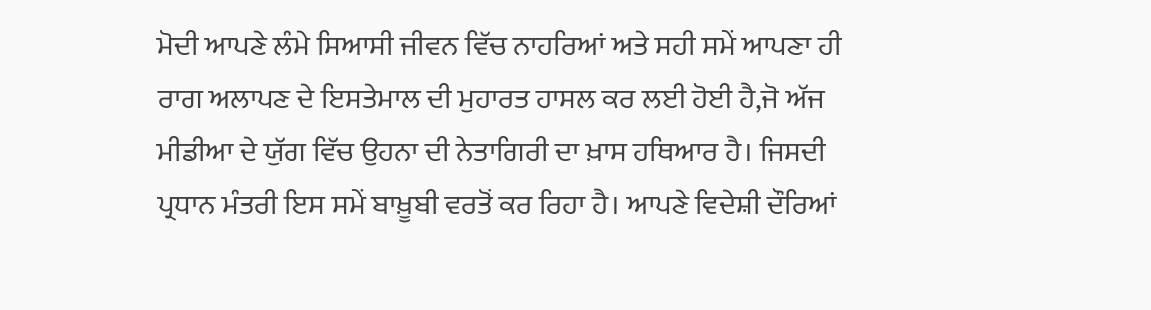ਮੋਦੀ ਆਪਣੇ ਲੰਮੇ ਸਿਆਸੀ ਜੀਵਨ ਵਿੱਚ ਨਾਹਰਿਆਂ ਅਤੇ ਸਹੀ ਸਮੇਂ ਆਪਣਾ ਹੀ ਰਾਗ ਅਲਾਪਣ ਦੇ ਇਸਤੇਮਾਲ ਦੀ ਮੁਹਾਰਤ ਹਾਸਲ ਕਰ ਲਈ ਹੋਈ ਹੈ,ਜੋ ਅੱਜ ਮੀਡੀਆ ਦੇ ਯੁੱਗ ਵਿੱਚ ਉਹਨਾ ਦੀ ਨੇਤਾਗਿਰੀ ਦਾ ਖ਼ਾਸ ਹਥਿਆਰ ਹੈ। ਜਿਸਦੀ ਪ੍ਰਧਾਨ ਮੰਤਰੀ ਇਸ ਸਮੇਂ ਬਾਖ਼ੂਬੀ ਵਰਤੋਂ ਕਰ ਰਿਹਾ ਹੈ। ਆਪਣੇ ਵਿਦੇਸ਼ੀ ਦੌਰਿਆਂ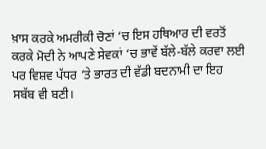ਖ਼ਾਸ ਕਰਕੇ ਅਮਰੀਕੀ ਚੋਣਾਂ ‘ਚ ਇਸ ਹਥਿਆਰ ਦੀ ਵਰਤੋਂ ਕਰਕੇ ਮੋਦੀ ਨੇ ਆਪਣੇ ਸੇਵਕਾਂ ‘ਚ ਭਾਵੇਂ ਬੱਲੇ-ਬੱਲੇ ਕਰਵਾ ਲਈ ਪਰ ਵਿਸ਼ਵ ਪੱਧਰ ‘ਤੇ ਭਾਰਤ ਦੀ ਵੱਡੀ ਬਦਨਾਮੀ ਦਾ ਇਹ ਸਬੱਬ ਵੀ ਬਣੀ।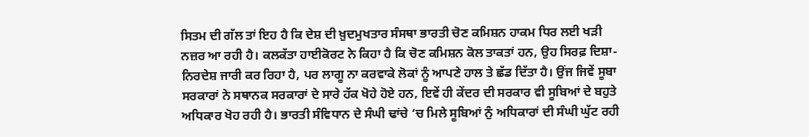ਸਿਤਮ ਦੀ ਗੱਲ ਤਾਂ ਇਹ ਹੈ ਕਿ ਦੇਸ਼ ਦੀ ਖ਼ੁਦਮੁਖਤਾਰ ਸੰਸਥਾ ਭਾਰਤੀ ਚੋਣ ਕਮਿਸ਼ਨ ਹਾਕਮ ਧਿਰ ਲਈ ਖੜੀ ਨਜ਼ਰ ਆ ਰਹੀ ਹੈ। ਕਲਕੱਤਾ ਹਾਈਕੋਰਟ ਨੇ ਕਿਹਾ ਹੈ ਕਿ ਚੋਣ ਕਮਿਸ਼ਨ ਕੋਲ ਤਾਕਤਾਂ ਹਨ, ਉਹ ਸਿਰਫ਼ ਦਿਸ਼ਾ-ਨਿਰਦੇਸ਼ ਜਾਰੀ ਕਰ ਰਿਹਾ ਹੈ, ਪਰ ਲਾਗੂ ਨਾ ਕਰਵਾਕੇ ਲੋਕਾਂ ਨੂੰ ਆਪਣੇ ਹਾਲ ਤੇ ਛੱਡ ਦਿੱਤਾ ਹੈ। ਉਂਜ ਜਿਵੇਂ ਸੂਬਾ ਸਰਕਾਰਾਂ ਨੇ ਸਥਾਨਕ ਸਰਕਾਰਾਂ ਦੇ ਸਾਰੇ ਹੱਕ ਖੋਹੇ ਹੋਏ ਹਨ, ਇਵੇਂ ਹੀ ਕੇਂਦਰ ਦੀ ਸਰਕਾਰ ਵੀ ਸੂਬਿਆਂ ਦੇ ਬਹੁਤੇ ਅਧਿਕਾਰ ਖੋਹ ਰਹੀ ਹੈ। ਭਾਰਤੀ ਸੰਵਿਧਾਨ ਦੇ ਸੰਘੀ ਢਾਂਚੇ ‘ਚ ਮਿਲੇ ਸੂਬਿਆਂ ਨੁੰ ਅਧਿਕਾਰਾਂ ਦੀ ਸੰਘੀ ਘੁੱਟ ਰਹੀ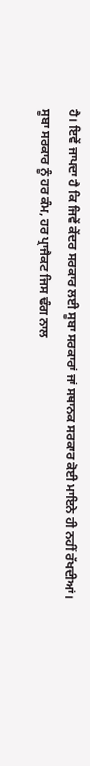ਹੈ। ਇਵੇਂ ਜਾਪਦਾ ਹੈ ਕਿ ਜਿਵੇਂ ਕੇਂਦਰ ਸਰਕਾਰ ਲਈ ਸੂਬਾ ਸਰਕਾਰਾਂ ਜਾਂ ਸਥਾਨਕ ਸਰਕਾਰ ਕੋਈ ਮਾਇਨੇ ਹੀ ਨਹੀਂ ਰੱਖਦੀਆਂ। ਸੂਬਾ ਸਰਕਾਰ ਨੂੰ ਹਰ ਕੰਮ, ਹਰ ਪ੍ਰਾਜੈਕਟ ਜਿਸ ਢੰਗ ਨਾਲ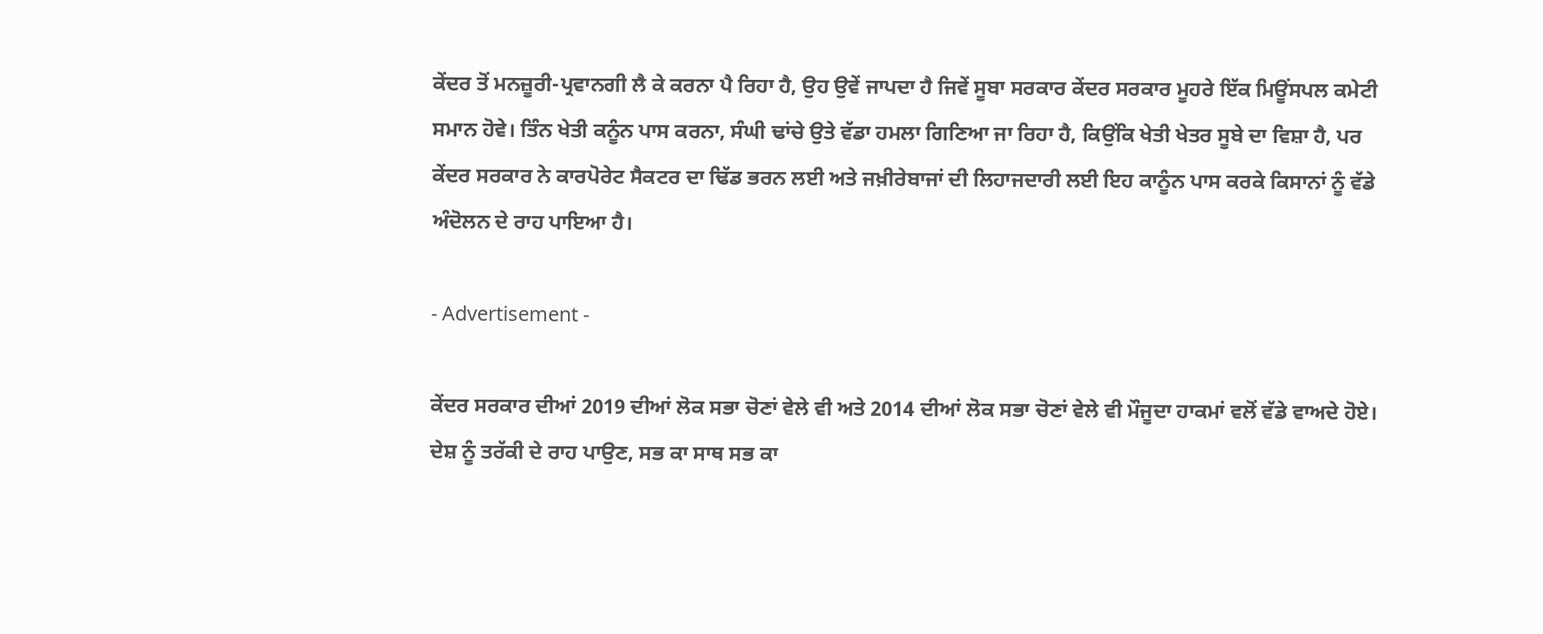ਕੇਂਦਰ ਤੋਂ ਮਨਜ਼ੂਰੀ-ਪ੍ਰਵਾਨਗੀ ਲੈ ਕੇ ਕਰਨਾ ਪੈ ਰਿਹਾ ਹੈ, ਉਹ ਉਵੇਂ ਜਾਪਦਾ ਹੈ ਜਿਵੇਂ ਸੂਬਾ ਸਰਕਾਰ ਕੇਂਦਰ ਸਰਕਾਰ ਮੂਹਰੇ ਇੱਕ ਮਿਊਂਸਪਲ ਕਮੇਟੀ ਸਮਾਨ ਹੋਵੇ। ਤਿੰਨ ਖੇਤੀ ਕਨੂੰਨ ਪਾਸ ਕਰਨਾ, ਸੰਘੀ ਢਾਂਚੇ ਉਤੇ ਵੱਡਾ ਹਮਲਾ ਗਿਣਿਆ ਜਾ ਰਿਹਾ ਹੈ, ਕਿਉਂਕਿ ਖੇਤੀ ਖੇਤਰ ਸੂਬੇ ਦਾ ਵਿਸ਼ਾ ਹੈ, ਪਰ ਕੇਂਦਰ ਸਰਕਾਰ ਨੇ ਕਾਰਪੋਰੇਟ ਸੈਕਟਰ ਦਾ ਢਿੱਡ ਭਰਨ ਲਈ ਅਤੇ ਜਖ਼ੀਰੇਬਾਜਾਂ ਦੀ ਲਿਹਾਜਦਾਰੀ ਲਈ ਇਹ ਕਾਨੂੰਨ ਪਾਸ ਕਰਕੇ ਕਿਸਾਨਾਂ ਨੂੰ ਵੱਡੇ ਅੰਦੋਲਨ ਦੇ ਰਾਹ ਪਾਇਆ ਹੈ।

- Advertisement -

ਕੇਂਦਰ ਸਰਕਾਰ ਦੀਆਂ 2019 ਦੀਆਂ ਲੋਕ ਸਭਾ ਚੋਣਾਂ ਵੇਲੇ ਵੀ ਅਤੇ 2014 ਦੀਆਂ ਲੋਕ ਸਭਾ ਚੋਣਾਂ ਵੇਲੇ ਵੀ ਮੌਜੂਦਾ ਹਾਕਮਾਂ ਵਲੋਂ ਵੱਡੇ ਵਾਅਦੇ ਹੋਏ। ਦੇਸ਼ ਨੂੰ ਤਰੱਕੀ ਦੇ ਰਾਹ ਪਾਉਣ, ਸਭ ਕਾ ਸਾਥ ਸਭ ਕਾ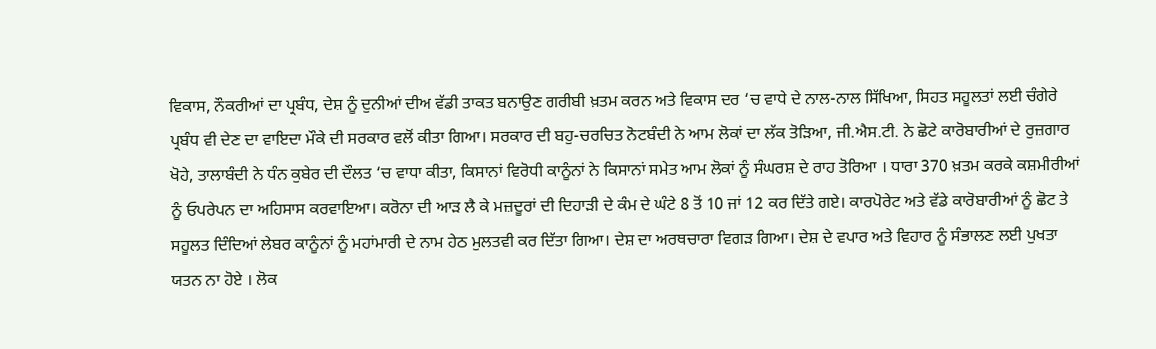ਵਿਕਾਸ, ਨੌਕਰੀਆਂ ਦਾ ਪ੍ਰਬੰਧ, ਦੇਸ਼ ਨੂੰ ਦੁਨੀਆਂ ਦੀਅ ਵੱਡੀ ਤਾਕਤ ਬਨਾਉਣ ਗਰੀਬੀ ਖ਼ਤਮ ਕਰਨ ਅਤੇ ਵਿਕਾਸ ਦਰ ‘ਚ ਵਾਧੇ ਦੇ ਨਾਲ-ਨਾਲ ਸਿੱਖਿਆ, ਸਿਹਤ ਸਹੂਲਤਾਂ ਲਈ ਚੰਗੇਰੇ ਪ੍ਰਬੰਧ ਵੀ ਦੇਣ ਦਾ ਵਾਇਦਾ ਮੌਕੇ ਦੀ ਸਰਕਾਰ ਵਲੋਂ ਕੀਤਾ ਗਿਆ। ਸਰਕਾਰ ਦੀ ਬਹੁ-ਚਰਚਿਤ ਨੋਟਬੰਦੀ ਨੇ ਆਮ ਲੋਕਾਂ ਦਾ ਲੱਕ ਤੋੜਿਆ, ਜੀ.ਐਸ.ਟੀ. ਨੇ ਛੋਟੇ ਕਾਰੋਬਾਰੀਆਂ ਦੇ ਰੁਜ਼ਗਾਰ ਖੋਹੇ, ਤਾਲਾਬੰਦੀ ਨੇ ਧੰਨ ਕੁਬੇਰ ਦੀ ਦੌਲਤ ‘ਚ ਵਾਧਾ ਕੀਤਾ, ਕਿਸਾਨਾਂ ਵਿਰੋਧੀ ਕਾਨੂੰਨਾਂ ਨੇ ਕਿਸਾਨਾਂ ਸਮੇਤ ਆਮ ਲੋਕਾਂ ਨੂੰ ਸੰਘਰਸ਼ ਦੇ ਰਾਹ ਤੋਰਿਆ । ਧਾਰਾ 370 ਖ਼ਤਮ ਕਰਕੇ ਕਸ਼ਮੀਰੀਆਂ ਨੂੰ ਓਪਰੇਪਨ ਦਾ ਅਹਿਸਾਸ ਕਰਵਾਇਆ। ਕਰੋਨਾ ਦੀ ਆੜ ਲੈ ਕੇ ਮਜ਼ਦੂਰਾਂ ਦੀ ਦਿਹਾੜੀ ਦੇ ਕੰਮ ਦੇ ਘੰਟੇ 8 ਤੋਂ 10 ਜਾਂ 12 ਕਰ ਦਿੱਤੇ ਗਏ। ਕਾਰਪੋਰੇਟ ਅਤੇ ਵੱਡੇ ਕਾਰੋਬਾਰੀਆਂ ਨੂੰ ਛੋਟ ਤੇ ਸਹੂਲਤ ਦਿੰਦਿਆਂ ਲੇਬਰ ਕਾਨੂੰਨਾਂ ਨੂੰ ਮਹਾਂਮਾਰੀ ਦੇ ਨਾਮ ਹੇਠ ਮੁਲਤਵੀ ਕਰ ਦਿੱਤਾ ਗਿਆ। ਦੇਸ਼ ਦਾ ਅਰਥਚਾਰਾ ਵਿਗੜ ਗਿਆ। ਦੇਸ਼ ਦੇ ਵਪਾਰ ਅਤੇ ਵਿਹਾਰ ਨੂੰ ਸੰਭਾਲਣ ਲਈ ਪੁਖਤਾ ਯਤਨ ਨਾ ਹੋਏ । ਲੋਕ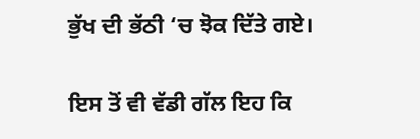ਭੁੱਖ ਦੀ ਭੱਠੀ ‘ਚ ਝੋਕ ਦਿੱਤੇ ਗਏ।

ਇਸ ਤੋਂ ਵੀ ਵੱਡੀ ਗੱਲ ਇਹ ਕਿ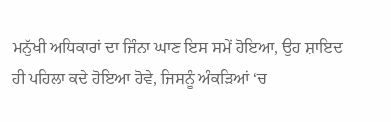ਮਨੁੱਖੀ ਅਧਿਕਾਰਾਂ ਦਾ ਜਿੰਨਾ ਘਾਣ ਇਸ ਸਮੇਂ ਹੋਇਆ, ਉਹ ਸ਼ਾਇਦ ਹੀ ਪਹਿਲਾ ਕਦੇ ਹੋਇਆ ਹੋਵੇ, ਜਿਸਨੂੰ ਅੰਕੜਿਆਂ ‘ਚ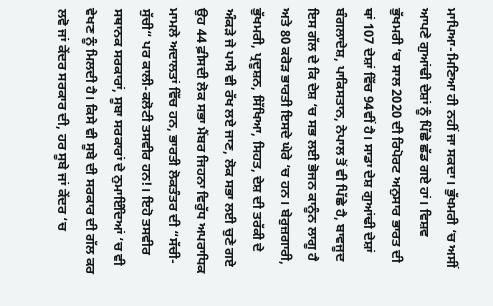ਮਾਪਿਆ-ਮਿਣਿਆ ਹੀ ਨਹੀਂ ਜਾ ਸਕਦਾ। ਭੁੱਖਮਰੀ ‘ਚ ਅਸੀਂ ਆਪਣੇ ਗੁਆਂਢੀ ਦੇਸ਼ਾਂ ਨੂੰ ਪਿੱਛੇ ਛੱਡ ਗਏ ਹਾਂ। ਵਿਸ਼ਵ ਭੁੱਖਮਰੀ ‘ਚ ਸਾਲ 2020 ਦੀ ਰਿਪੋਰਟ ਅਨੁਸਾਰ ਭਾਰਤ ਦੀ ਥਾਂ 107 ਦੇਸ਼ਾਂ ਵਿੱਚ 94ਵੀਂ ਹੈ। ਸਾਡਾ ਦੇਸ਼ ਗੁਆਂਢੀ ਦੇਸ਼ਾਂ ਬੰਗਲਾਦੇਸ਼, ਪਾਕਿਸਤਾਨ, ਨੇਪਾਲ ਤੋਂ ਵੀ ਪਿੱਛੇ ਹੈ, ਬਾਵਜੂਦ ਇਸ ਗੱਲ ਦੇ ਕਿ ਦੇਸ਼ ‘ਚ ਸਭ ਲਈ ਭੋਜਨ ਕਾਨੂੰਨ ਲਾਗੂ ਹੈ ਅਤੇ 80 ਕਰੋੜ ਭਾਰਤੀ ਇਸਦੇ ਘੇਰੇ ‘ਚ ਹਨ। ਬੇਰੁਜ਼ਗਾਰੀ, ਭੁੱਖਮਰੀ, ਪ੍ਰਦੂਸ਼ਨ, ਸਿੱਖਿਆ, ਸਿਹਤ, ਦੇਸ਼ ਦੀ ਤਰੱਕੀ ਦੇ ਅੰਕੜੇ ਜੇ ਪਾਸੇ ਵੀ ਰੱਖ ਲਏ ਜਾਣ, ਲੋਕ ਸਭਾ ਲਈ ਚੁਣੇ ਗਏ ਉਹ 44 ਫ਼ੀਸਦੀ ਲੋਕ ਸਭਾ ਮੈਂਬਰ ਜਿਹਨਾ ਵਿਰੁੱਧ ਅਪਰਾਧਿਕ ਮਾਮਲੇ ਅਦਾਲਤਾਂ ਵਿੱਚ ਹਨ, ਭਾਰਤੀ ਲੋਕਤੰਤਰ ਦੀ “ਸੱਚੀ-ਸੁੱਚੀ“ ਪਰ ਕਾਲੀ-ਕਲੋਟੀ ਤਸਵੀਰ ਹਨ!। ਇਹੋ ਤਸਵੀਰ ਸਥਾਨਕ ਸਰਕਾਰਾਂ, ਸੂਬਾ ਸਰਕਾਰਾਂ ਦੇ ਨੁਮਾਇੰਦਿਆਂ ‘ਚ ਵੀ ਵੇਖਣ ਨੂੰ ਮਿਲਦੀ ਹੈ। ਕਿਸੇ ਵੀ ਸੂਬੇ ਦੀ ਸਰਕਾਰ ਦੀ ਗੱਲ ਕਰ ਲਵੋ ਜਾਂ ਕੇਂਦਰ ਸਰਕਾਰ ਦੀ, ਹਰ ਸੂਬੇ ਜਾਂ ਕੇਂਦਰ ‘ਚ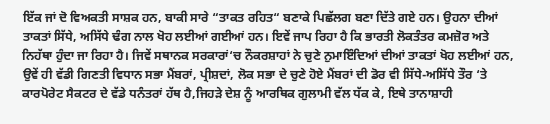ਇੱਕ ਜਾਂ ਦੋ ਵਿਅਕਤੀ ਸਾਸ਼ਕ ਹਨ, ਬਾਕੀ ਸਾਰੇ “ਤਾਕਤ ਰਹਿਤ“ ਬਣਾਕੇ ਪਿਛੱਲਗ ਬਣਾ ਦਿੱਤੇ ਗਏ ਹਨ। ਉਹਨਾ ਦੀਆਂ ਤਾਕਤਾਂ ਸਿੱਧੇ, ਅਸਿੱਧੇ ਢੰਗ ਨਾਲ ਖੋਹ ਲਈਆਂ ਗਈਆਂ ਹਨ। ਇਵੇਂ ਜਾਪ ਰਿਹਾ ਹੈ ਕਿ ਭਾਰਤੀ ਲੋਕਤੰਤਰ ਕਮਜ਼ੋਰ ਅਤੇ ਨਿਹੱਥਾ ਹੁੰਦਾ ਜਾ ਰਿਹਾ ਹੈ। ਜਿਵੇਂ ਸਥਾਨਕ ਸਰਕਾਰਾਂ‘ਚ ਨੌਕਰਸ਼ਾਹਾਂ ਨੇ ਚੁਣੇ ਨੁਮਾਇੰਦਿਆਂ ਦੀਆਂ ਤਾਕਤਾਂ ਖੋਹ ਲਈਆਂ ਹਨ, ਉਵੇਂ ਹੀ ਵੱਡੀ ਗਿਣਤੀ ਵਿਧਾਨ ਸਭਾ ਮੈਂਬਰਾਂ, ਪ੍ਰੀਸ਼ਦਾਂ, ਲੋਕ ਸਭਾ ਦੇ ਚੁਣੇ ਹੋਏ ਮੈਂਬਰਾਂ ਦੀ ਡੋਰ ਵੀ ਸਿੱਧੇ-ਅਸਿੱਧੇ ਤੌਰ ‘ਤੇ ਕਾਰਪੋਰੇਟ ਸੈਕਟਰ ਦੇ ਵੱਡੇ ਧਨੰਤਰਾਂ ਹੱਥ ਹੈ,ਜਿਹੜੇ ਦੇਸ਼ ਨੂੰ ਆਰਥਿਕ ਗੁਲਾਮੀ ਵੱਲ ਧੱਕ ਕੇ, ਇਥੇ ਤਾਨਾਸ਼ਾਹੀ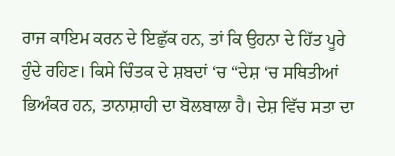ਰਾਜ ਕਾਇਮ ਕਰਨ ਦੇ ਇਛੁੱਕ ਹਨ, ਤਾਂ ਕਿ ਉਹਨਾ ਦੇ ਹਿੱਤ ਪੂਰੇ ਹੁੰਦੇ ਰਹਿਣ। ਕਿਸੇ ਚਿੰਤਕ ਦੇ ਸ਼ਬਦਾਂ ‘ਚ “ਦੇਸ਼ ‘ਚ ਸਥਿਤੀਆਂ ਭਿਅੰਕਰ ਹਨ, ਤਾਨਾਸ਼ਾਹੀ ਦਾ ਬੋਲਬਾਲਾ ਹੈ। ਦੇਸ਼ ਵਿੱਚ ਸਤਾ ਦਾ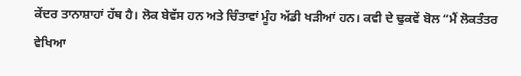ਕੇਂਦਰ ਤਾਨਾਸ਼ਾਹਾਂ ਹੱਥ ਹੈ। ਲੋਕ ਬੇਵੱਸ ਹਨ ਅਤੇ ਚਿੰਤਾਵਾਂ ਮੂੰਹ ਅੱਡੀ ਖੜੀਆਂ ਹਨ। ਕਵੀ ਦੇ ਢੁਕਵੇਂ ਬੋਲ “ਮੈਂ ਲੋਕਤੰਤਰ ਵੇਖਿਆ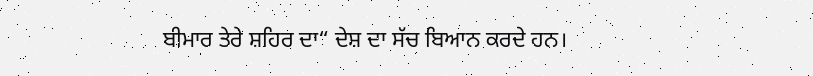ਬੀਮਾਰ ਤੇਰੇ ਸ਼ਹਿਰ ਦਾ“ ਦੇਸ਼ ਦਾ ਸੱਚ ਬਿਆਨ ਕਰਦੇ ਹਨ।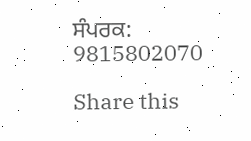ਸੰਪਰਕ: 9815802070

Share this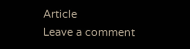Article
Leave a comment